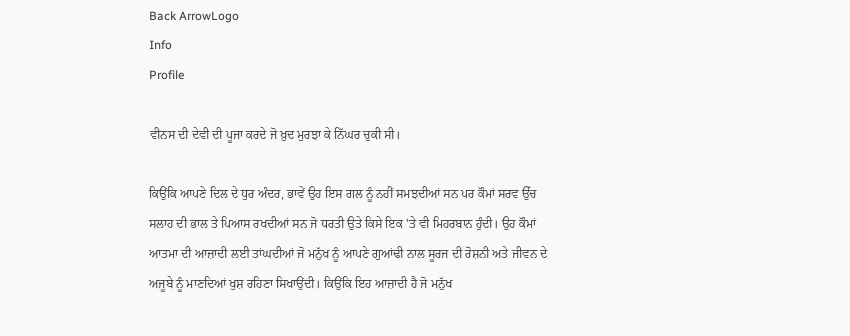Back ArrowLogo
Info
Profile

ਵੀਨਸ ਦੀ ਦੇਵੀ ਦੀ ਪੂਜਾ ਕਰਦੇ ਜੋ ਖ਼ੁਦ ਮੁਰਝਾ ਕੇ ਨਿੱਘਰ ਚੁਕੀ ਸੀ।

ਕਿਉਂਕਿ ਆਪਣੇ ਦਿਲ ਦੇ ਧੁਰ ਅੰਦਰ, ਭਾਵੇਂ ਉਹ ਇਸ ਗਲ ਨੂੰ ਨਹੀਂ ਸਮਝਦੀਆਂ ਸਨ ਪਰ ਕੌਮਾਂ ਸਰਵ ਉੱਚ ਸਲਾਹ ਦੀ ਭਾਲ ਤੇ ਪਿਆਸ ਰਖਦੀਆਂ ਸਨ ਜੋ ਧਰਤੀ ਉਤੇ ਕਿਸੇ ਇਕ 'ਤੇ ਵੀ ਮਿਹਰਬਾਨ ਹੁੰਦੀ। ਉਹ ਕੌਮਾਂ ਆਤਮਾ ਦੀ ਆਜ਼ਾਦੀ ਲਈ ਤਾਂਘਦੀਆਂ ਜੋ ਮਨੁੱਖ ਨੂੰ ਆਪਣੇ ਗੁਆਂਢੀ ਨਾਲ ਸੂਰਜ ਦੀ ਰੋਸ਼ਨੀ ਅਤੇ ਜੀਵਨ ਦੇ ਅਜੂਬੇ ਨੂੰ ਮਾਣਦਿਆਂ ਖੁਸ਼ ਰਹਿਣਾ ਸਿਖਾਉਂਦੀ। ਕਿਉਂਕਿ ਇਹ ਆਜ਼ਾਦੀ ਹੈ ਜੋ ਮਨੁੱਖ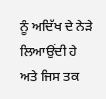ਨੂੰ ਅਦਿੱਖ ਦੇ ਨੇੜੇ ਲਿਆਉਂਦੀ ਹੇ ਅਤੇ ਜਿਸ ਤਕ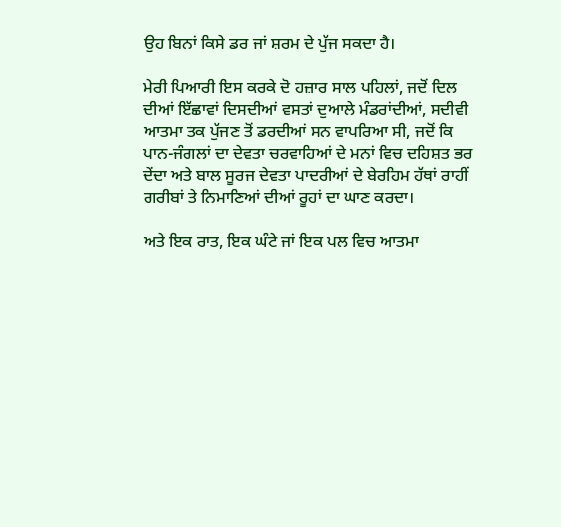ਉਹ ਬਿਨਾਂ ਕਿਸੇ ਡਰ ਜਾਂ ਸ਼ਰਮ ਦੇ ਪੁੱਜ ਸਕਦਾ ਹੈ।

ਮੇਰੀ ਪਿਆਰੀ ਇਸ ਕਰਕੇ ਦੋ ਹਜ਼ਾਰ ਸਾਲ ਪਹਿਲਾਂ, ਜਦੋਂ ਦਿਲ ਦੀਆਂ ਇੱਛਾਵਾਂ ਦਿਸਦੀਆਂ ਵਸਤਾਂ ਦੁਆਲੇ ਮੰਡਰਾਂਦੀਆਂ, ਸਦੀਵੀ ਆਤਮਾ ਤਕ ਪੁੱਜਣ ਤੋਂ ਡਰਦੀਆਂ ਸਨ ਵਾਪਰਿਆ ਸੀ, ਜਦੋਂ ਕਿ ਪਾਨ-ਜੰਗਲਾਂ ਦਾ ਦੇਵਤਾ ਚਰਵਾਹਿਆਂ ਦੇ ਮਨਾਂ ਵਿਚ ਦਹਿਸ਼ਤ ਭਰ ਦੇਂਦਾ ਅਤੇ ਬਾਲ ਸੂਰਜ ਦੇਵਤਾ ਪਾਦਰੀਆਂ ਦੇ ਬੇਰਹਿਮ ਹੱਥਾਂ ਰਾਹੀਂ ਗਰੀਬਾਂ ਤੇ ਨਿਮਾਣਿਆਂ ਦੀਆਂ ਰੂਹਾਂ ਦਾ ਘਾਣ ਕਰਦਾ।

ਅਤੇ ਇਕ ਰਾਤ, ਇਕ ਘੰਟੇ ਜਾਂ ਇਕ ਪਲ ਵਿਚ ਆਤਮਾ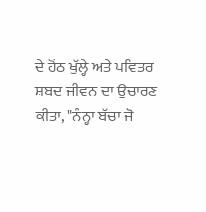ਦੇ ਹੋਂਠ ਖੁੱਲ੍ਹੇ ਅਤੇ ਪਵਿਤਰ ਸ਼ਬਦ ਜੀਵਨ ਦਾ ਉਚਾਰਣ ਕੀਤਾ, "ਨੰਨ੍ਹਾ ਬੱਚਾ ਜੋ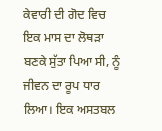ਕੇਵਾਰੀ ਦੀ ਗੋਦ ਵਿਚ ਇਕ ਮਾਸ ਦਾ ਲੋਥੜਾ ਬਣਕੇ ਸੁੱਤਾ ਪਿਆ ਸੀ, ਨੂੰ ਜੀਵਨ ਦਾ ਰੂਪ ਧਾਰ ਲਿਆ। ਇਕ ਅਸਤਬਲ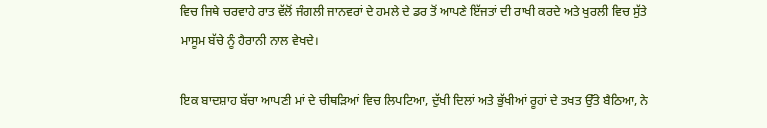ਵਿਚ ਜਿਥੇ ਚਰਵਾਹੇ ਰਾਤ ਵੱਲੋਂ ਜੰਗਲੀ ਜਾਨਵਰਾਂ ਦੇ ਹਮਲੇ ਦੇ ਡਰ ਤੋਂ ਆਪਣੇ ਇੱਜਤਾਂ ਦੀ ਰਾਖੀ ਕਰਦੇ ਅਤੇ ਖੁਰਲੀ ਵਿਚ ਸੁੱਤੇ ਮਾਸੂਮ ਬੱਚੇ ਨੂੰ ਹੈਰਾਨੀ ਨਾਲ ਵੇਖਦੇ।

ਇਕ ਬਾਦਸ਼ਾਹ ਬੱਚਾ ਆਪਣੀ ਮਾਂ ਦੇ ਚੀਥੜਿਆਂ ਵਿਚ ਲਿਪਟਿਆ, ਦੁੱਖੀ ਦਿਲਾਂ ਅਤੇ ਭੁੱਖੀਆਂ ਰੂਹਾਂ ਦੇ ਤਖਤ ਉੱਤੇ ਬੈਠਿਆ, ਨੇ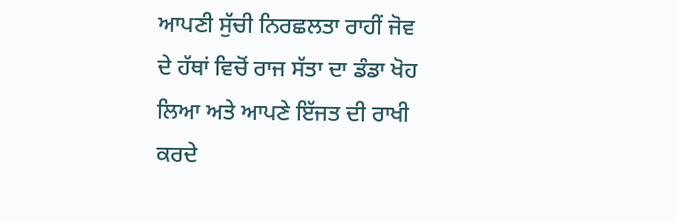ਆਪਣੀ ਸੁੱਚੀ ਨਿਰਛਲਤਾ ਰਾਹੀਂ ਜੋਵ ਦੇ ਹੱਥਾਂ ਵਿਚੋਂ ਰਾਜ ਸੱਤਾ ਦਾ ਡੰਡਾ ਖੋਹ ਲਿਆ ਅਤੇ ਆਪਣੇ ਇੱਜਤ ਦੀ ਰਾਖੀ ਕਰਦੇ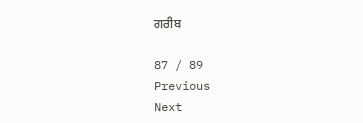ਗਰੀਬ

87 / 89
Previous
Next